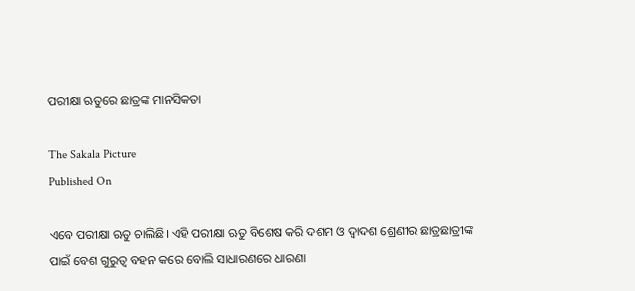ପରୀକ୍ଷା ଋତୁରେ ଛାତ୍ରଙ୍କ ମାନସିକତା

The Sakala Picture
Published On

ଏବେ ପରୀକ୍ଷା ଋତୁ ଚାଲିଛି। ଏହି ପରୀକ୍ଷା ଋତୁ ବିଶେଷ କରି ଦଶମ ଓ ଦ୍ୱାଦଶ ଶ୍ରେଣୀର ଛାତ୍ରଛାତ୍ରୀଙ୍କ ପାଇଁ ବେଶ ଗୁରୁତ୍ୱ ବହନ କରେ ବୋଲି ସାଧାରଣରେ ଧାରଣା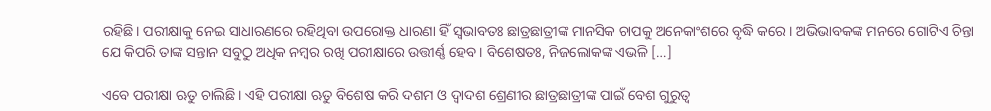ରହିଛି। ପରୀକ୍ଷାକୁ ନେଇ ସାଧାରଣରେ ରହିଥିବା ଉପରୋକ୍ତ ଧାରଣା ହିଁ ସ୍ୱଭାବତଃ ଛାତ୍ରଛାତ୍ରୀଙ୍କ ମାନସିକ ଚାପକୁ ଅନେକାଂଶରେ ବୃଦ୍ଧି କରେ। ଅଭିଭାବକଙ୍କ ମନରେ ଗୋଟିଏ ଚିନ୍ତା ଯେ କିପରି ତାଙ୍କ ସନ୍ତାନ ସବୁଠୁ ଅଧିକ ନମ୍ୱର ରଖି ପରୀକ୍ଷାରେ ଉତ୍ତୀର୍ଣ୍ଣ ହେବ। ବିଶେଷତଃ, ନିଜଲୋକଙ୍କ ଏଭଳି […]

ଏବେ ପରୀକ୍ଷା ଋତୁ ଚାଲିଛି। ଏହି ପରୀକ୍ଷା ଋତୁ ବିଶେଷ କରି ଦଶମ ଓ ଦ୍ୱାଦଶ ଶ୍ରେଣୀର ଛାତ୍ରଛାତ୍ରୀଙ୍କ ପାଇଁ ବେଶ ଗୁରୁତ୍ୱ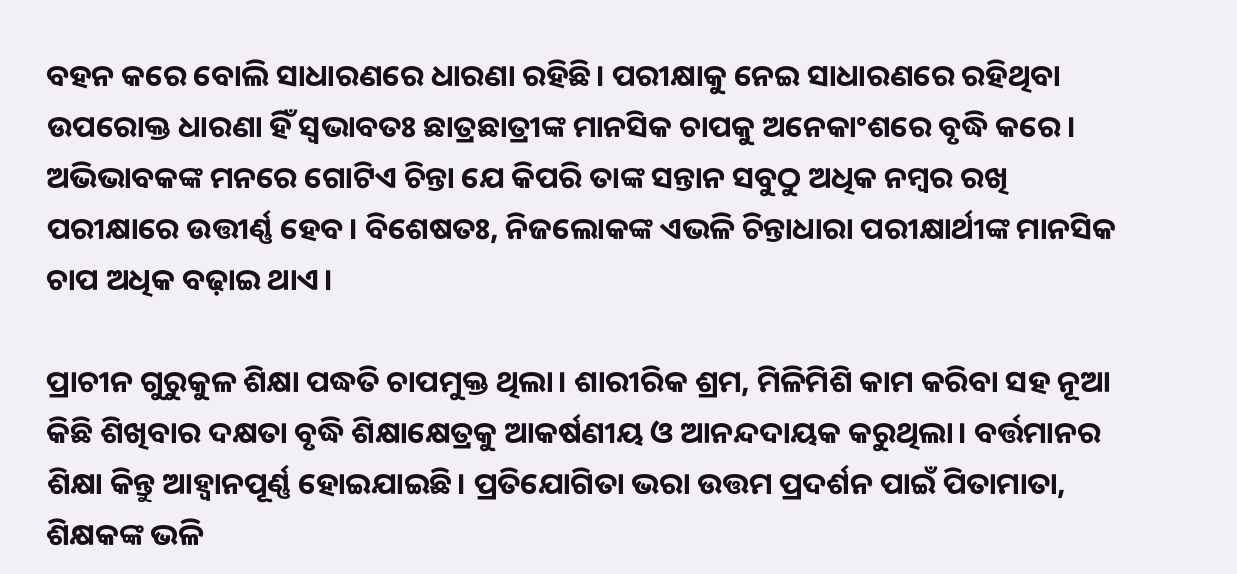ବହନ କରେ ବୋଲି ସାଧାରଣରେ ଧାରଣା ରହିଛି। ପରୀକ୍ଷାକୁ ନେଇ ସାଧାରଣରେ ରହିଥିବା ଉପରୋକ୍ତ ଧାରଣା ହିଁ ସ୍ୱଭାବତଃ ଛାତ୍ରଛାତ୍ରୀଙ୍କ ମାନସିକ ଚାପକୁ ଅନେକାଂଶରେ ବୃଦ୍ଧି କରେ। ଅଭିଭାବକଙ୍କ ମନରେ ଗୋଟିଏ ଚିନ୍ତା ଯେ କିପରି ତାଙ୍କ ସନ୍ତାନ ସବୁଠୁ ଅଧିକ ନମ୍ୱର ରଖି ପରୀକ୍ଷାରେ ଉତ୍ତୀର୍ଣ୍ଣ ହେବ। ବିଶେଷତଃ, ନିଜଲୋକଙ୍କ ଏଭଳି ଚିନ୍ତାଧାରା ପରୀକ୍ଷାର୍ଥୀଙ୍କ ମାନସିକ ଚାପ ଅଧିକ ବଢ଼ାଇ ଥାଏ।

ପ୍ରାଚୀନ ଗୁରୁକୁଳ ଶିକ୍ଷା ପଦ୍ଧତି ଚାପମୁକ୍ତ ଥିଲା। ଶାରୀରିକ ଶ୍ରମ, ମିଳିମିଶି କାମ କରିବା ସହ ନୂଆ କିଛି ଶିଖିବାର ଦକ୍ଷତା ବୃଦ୍ଧି ଶିକ୍ଷାକ୍ଷେତ୍ରକୁ ଆକର୍ଷଣୀୟ ଓ ଆନନ୍ଦଦାୟକ କରୁଥିଲା। ବର୍ତ୍ତମାନର ଶିକ୍ଷା କିନ୍ତୁ ଆହ୍ୱାନପୂର୍ଣ୍ଣ ହୋଇଯାଇଛି। ପ୍ରତିଯୋଗିତା ଭରା ଉତ୍ତମ ପ୍ରଦର୍ଶନ ପାଇଁ ପିତାମାତା, ଶିକ୍ଷକଙ୍କ ଭଳି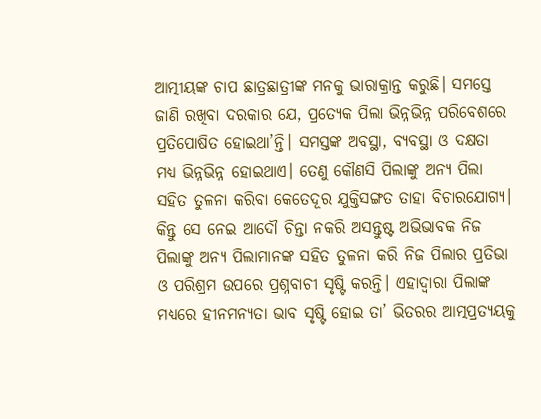ଆତ୍ମୀୟଙ୍କ ଚାପ ଛାତ୍ରଛାତ୍ରୀଙ୍କ ମନକୁ ଭାରାକ୍ରାନ୍ତ କରୁଛି। ସମସ୍ତେ ଜାଣି ରଖିବା ଦରକାର ଯେ, ପ୍ରତ୍ୟେକ ପିଲା ଭିନ୍ନଭିନ୍ନ ପରିବେଶରେ ପ୍ରତିପୋଷିତ ହୋଇଥା’ନ୍ତି। ସମସ୍ତଙ୍କ ଅବସ୍ଥା, ବ୍ୟବସ୍ଥା ଓ ଦକ୍ଷତା ମଧ୍ୟ ଭିନ୍ନଭିନ୍ନ ହୋଇଥାଏ। ତେଣୁ କୌଣସି ପିଲାଙ୍କୁ ଅନ୍ୟ ପିଲା ସହିତ ତୁଳନା କରିବା କେତେଦୂର ଯୁକ୍ତିସଙ୍ଗତ ତାହା ବିଚାରଯୋଗ୍ୟ। କିନ୍ତୁ ସେ ନେଇ ଆଦୌ ଚିନ୍ତା ନକରି ଅସନ୍ତୁଷ୍ଟ ଅଭିଭାବକ ନିଜ ପିଲାଙ୍କୁ ଅନ୍ୟ ପିଲାମାନଙ୍କ ସହିତ ତୁଳନା କରି ନିଜ ପିଲାର ପ୍ରତିଭା ଓ ପରିଶ୍ରମ ଉପରେ ପ୍ରଶ୍ନବାଚୀ ସୃଷ୍ଟି କରନ୍ତି। ଏହାଦ୍ୱାରା ପିଲାଙ୍କ ମଧ୍ୟରେ ହୀନମନ୍ୟତା ଭାବ ସୃଷ୍ଟି ହୋଇ ତା’ ଭିତରର ଆତ୍ମପ୍ରତ୍ୟୟକୁ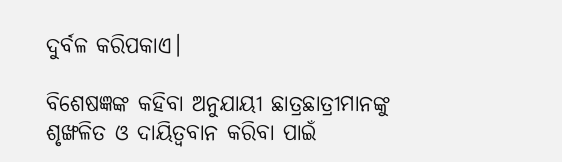ଦୁର୍ବଳ କରିପକାଏ।

ବିଶେଷଜ୍ଞଙ୍କ କହିବା ଅନୁଯାୟୀ ଛାତ୍ରଛାତ୍ରୀମାନଙ୍କୁ ଶୃଙ୍ଖଳିତ ଓ ଦାୟିତ୍ୱବାନ କରିବା ପାଇଁ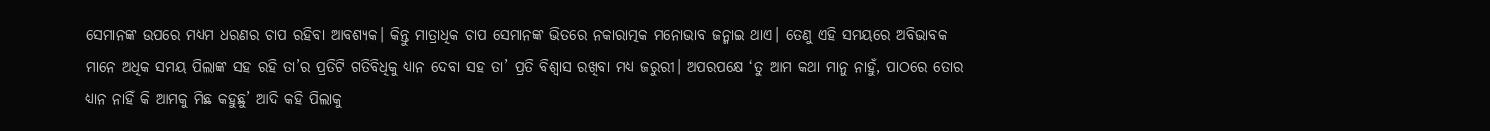ସେମାନଙ୍କ ଉପରେ ମଧ୍ୟମ ଧରଣର ଚାପ ରହିବା ଆବଶ୍ୟକ। କିନ୍ତୁ ମାତ୍ରାଧିକ ଚାପ ସେମାନଙ୍କ ଭିତରେ ନକାରାତ୍ମକ ମନୋଭାବ ଜନ୍ମାଇ ଥାଏ। ତେଣୁ ଏହି ସମୟରେ ଅବିଭାବକ ମାନେ ଅଧିକ ସମୟ ପିଲାଙ୍କ ସହ ରହି ତା’ର ପ୍ରତିଟି ଗତିବିଧିକୁ ଧ୍ୟାନ ଦେବା ସହ ତା’ ପ୍ରତି ବିଶ୍ୱାସ ରଖିବା ମଧ୍ୟ ଜରୁରୀ। ଅପରପକ୍ଷେ ‘ତୁ ଆମ କଥା ମାନୁ ନାହୁଁ, ପାଠରେ ତୋର ଧ୍ୟାନ ନାହିଁ କି ଆମକୁ ମିଛ କହୁଛୁ’ ଆଦି କହି ପିଲାକୁ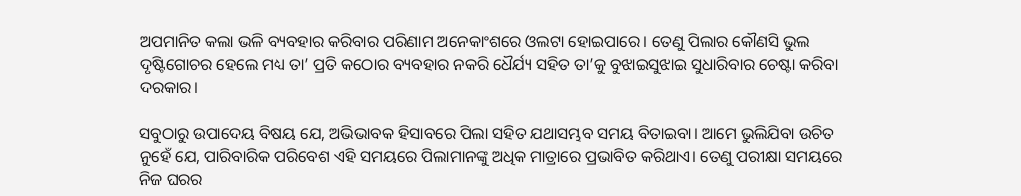ଅପମାନିତ କଲା ଭଳି ବ୍ୟବହାର କରିବାର ପରିଣାମ ଅନେକାଂଶରେ ଓଲଟା ହୋଇପାରେ। ତେଣୁ ପିଲାର କୌଣସି ଭୁଲ ଦୃଷ୍ଟିଗୋଚର ହେଲେ ମଧ୍ୟ ତା’ ପ୍ରତି କଠୋର ବ୍ୟବହାର ନକରି ଧୈର୍ଯ୍ୟ ସହିତ ତା’କୁ ବୁଝାଇସୁଝାଇ ସୁଧାରିବାର ଚେଷ୍ଟା କରିବା ଦରକାର।

ସବୁଠାରୁ ଉପାଦେୟ ବିଷୟ ଯେ, ଅଭିଭାବକ ହିସାବରେ ପିଲା ସହିତ ଯଥାସମ୍ଭବ ସମୟ ବିତାଇବା। ଆମେ ଭୁଲିଯିବା ଉଚିତ ନୁହେଁ ଯେ, ପାରିବାରିକ ପରିବେଶ ଏହି ସମୟରେ ପିଲାମାନଙ୍କୁ ଅଧିକ ମାତ୍ରାରେ ପ୍ରଭାବିତ କରିଥାଏ। ତେଣୁ ପରୀକ୍ଷା ସମୟରେ ନିଜ ଘରର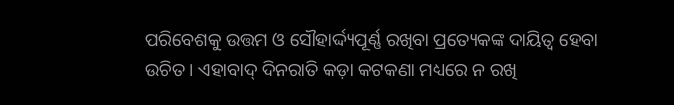ପରିବେଶକୁ ଉତ୍ତମ ଓ ସୌହାର୍ଦ୍ଦ୍ୟପୂର୍ଣ୍ଣ ରଖିବା ପ୍ରତ୍ୟେକଙ୍କ ଦାୟିତ୍ୱ ହେବା ଉଚିତ। ଏହାବାଦ୍‌‌ ଦିନରାତି କଡ଼ା କଟକଣା ମଧ୍ୟରେ ନ ରଖି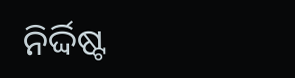ନିର୍ଦ୍ଦିଷ୍ଟ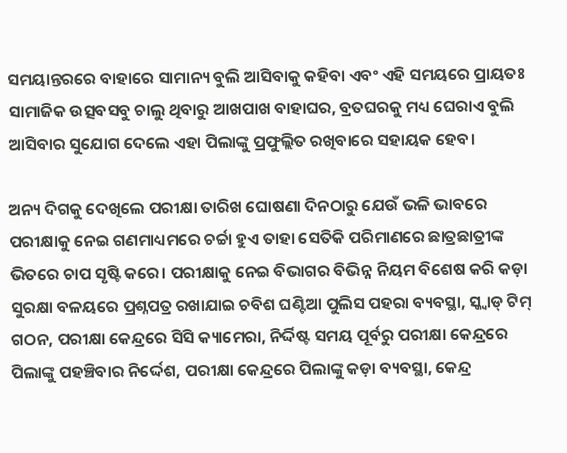ସମୟାନ୍ତରରେ ବାହାରେ ସାମାନ୍ୟ ବୁଲି ଆସିବାକୁ କହିବା ଏବଂ ଏହି ସମୟରେ ପ୍ରାୟତଃ ସାମାଜିକ ଉତ୍ସବସବୁ ଚାଲୁ ଥିବାରୁ ଆଖପାଖ ବାହାଘର, ବ୍ରତଘରକୁ ମଧ୍ୟ ଘେରାଏ ବୁଲି ଆସିବାର ସୁଯୋଗ ଦେଲେ ଏହା ପିଲାଙ୍କୁ ପ୍ରଫୁଲ୍ଲିତ ରଖିବାରେ ସହାୟକ ହେବ।

ଅନ୍ୟ ଦିଗକୁ ଦେଖିଲେ ପରୀକ୍ଷା ତାରିଖ ଘୋଷଣା ଦିନଠାରୁ ଯେଉଁ ଭଳି ଭାବରେ ପରୀକ୍ଷାକୁ ନେଇ ଗଣମାଧ୍ୟମରେ ଚର୍ଚ୍ଚା ହୁଏ ତାହା ସେତିକି ପରିମାଣରେ ଛାତ୍ରଛାତ୍ରୀଙ୍କ ଭିତରେ ଚାପ ସୃଷ୍ଟି କରେ। ପରୀକ୍ଷାକୁ ନେଇ ବିଭାଗର ବିଭିନ୍ନ ନିୟମ ବିଶେଷ କରି କଡ଼ା ସୁରକ୍ଷା ବଳୟରେ ପ୍ରଶ୍ନପତ୍ର ରଖାଯାଇ ଚବିଶ ଘଣ୍ଟିଆ ପୁଲିସ ପହରା ବ୍ୟବସ୍ଥା, ସ୍କ୍ୱାଡ୍‌‌ ଟିମ୍‌‌ ଗଠନ, ପରୀକ୍ଷା କେନ୍ଦ୍ରରେ ସିସି କ୍ୟାମେରା, ନିର୍ଦ୍ଦିଷ୍ଟ ସମୟ ପୂର୍ବରୁ ପରୀକ୍ଷା କେନ୍ଦ୍ରରେ ପିଲାଙ୍କୁ ପହଞ୍ଚିବାର ନିର୍ଦ୍ଦେଶ, ପରୀକ୍ଷା କେନ୍ଦ୍ରରେ ପିଲାଙ୍କୁ କଡ଼ା ବ୍ୟବସ୍ଥା, କେନ୍ଦ୍ର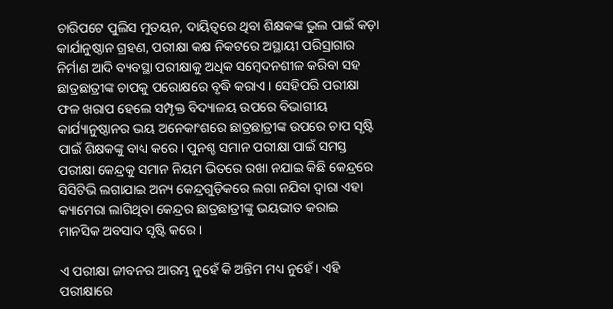ଚାରିପଟେ ପୁଲିସ ମୁତୟନ, ଦାୟିତ୍ୱରେ ଥିବା ଶିକ୍ଷକଙ୍କ ଭୁଲ ପାଇଁ କଡ଼ା କାର୍ଯାନୁଷ୍ଠାନ ଗ୍ରହଣ, ପରୀକ୍ଷା କକ୍ଷ ନିକଟରେ ଅସ୍ଥାୟୀ ପରିସ୍ରାଗାର ନିର୍ମାଣ ଆଦି ବ୍ୟବସ୍ଥା ପରୀକ୍ଷାକୁ ଅଧିକ ସମ୍ୱେଦନଶୀଳ କରିବା ସହ ଛାତ୍ରଛାତ୍ରୀଙ୍କ ଚାପକୁ ପରୋକ୍ଷରେ ବୃଦ୍ଧି କରାଏ। ସେହିପରି ପରୀକ୍ଷା ଫଳ ଖରାପ ହେଲେ ସମ୍ପୃକ୍ତ ବିଦ୍ୟାଳୟ ଉପରେ ବିଭାଗୀୟ କାର୍ଯ୍ୟାନୁଷ୍ଠାନର ଭୟ ଅନେକାଂଶରେ ଛାତ୍ରଛାତ୍ରୀଙ୍କ ଉପରେ ଚାପ ସୃଷ୍ଟି ପାଇଁ ଶିକ୍ଷକଙ୍କୁ ବାଧ୍ୟ କରେ। ପୁନଶ୍ଚ ସମାନ ପରୀକ୍ଷା ପାଇଁ ସମସ୍ତ ପରୀକ୍ଷା କେନ୍ଦ୍ରକୁ ସମାନ ନିୟମ ଭିତରେ ରଖା ନଯାଇ କିଛି କେନ୍ଦ୍ରରେ ସିସିଟିଭି ଲଗାଯାଇ ଅନ୍ୟ କେନ୍ଦ୍ରଗୁଡ଼ିକରେ ଲଗା ନଯିବା ଦ୍ୱାରା ଏହା କ୍ୟାମେରା ଲାଗିଥିବା କେନ୍ଦ୍ରର ଛାତ୍ରଛାତ୍ରୀଙ୍କୁ ଭୟଭୀତ କରାଇ ମାନସିକ ଅବସାଦ ସୃଷ୍ଟି କରେ।

ଏ ପରୀକ୍ଷା ଜୀବନର ଆରମ୍ଭ ନୁହେଁ କି ଅନ୍ତିମ ମଧ୍ୟ ନୁହେଁ। ଏହି ପରୀକ୍ଷାରେ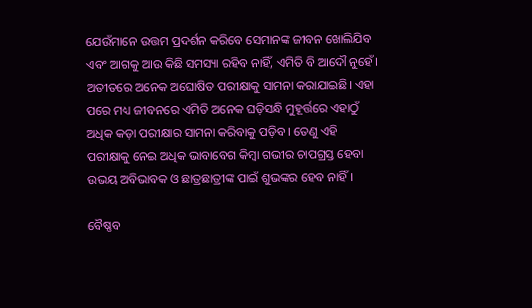ଯେଉଁମାନେ ଉତ୍ତମ ପ୍ରଦର୍ଶନ କରିବେ ସେମାନଙ୍କ ଜୀବନ ଖୋଲିଯିବ ଏବଂ ଆଗକୁ ଆଉ କିଛି ସମସ୍ୟା ରହିବ ନାହିଁ, ଏମିତି ବି ଆଦୌ ନୁହେଁ। ଅତୀତରେ ଅନେକ ଅଘୋଷିତ ପରୀକ୍ଷାକୁ ସାମନା କରାଯାଇଛି। ଏହା ପରେ ମଧ୍ୟ ଜୀବନରେ ଏମିତି ଅନେକ ଘଡ଼ିସନ୍ଧି ମୁହୂର୍ତ୍ତରେ ଏହାଠୁଁ ଅଧିକ କଡ଼ା ପରୀକ୍ଷାର ସାମନା କରିବାକୁ ପଡ଼ିବ। ତେଣୁ ଏହି ପରୀକ୍ଷାକୁ ନେଇ ଅଧିକ ଭାବାବେଗ କିମ୍ୱା ଗଭୀର ଚାପଗ୍ରସ୍ତ ହେବା ଉଭୟ ଅବିଭାବକ ଓ ଛାତ୍ରଛାତ୍ରୀଙ୍କ ପାଇଁ ଶୁଭଙ୍କର ହେବ ନାହିଁ।

ବୈଷ୍ଣବ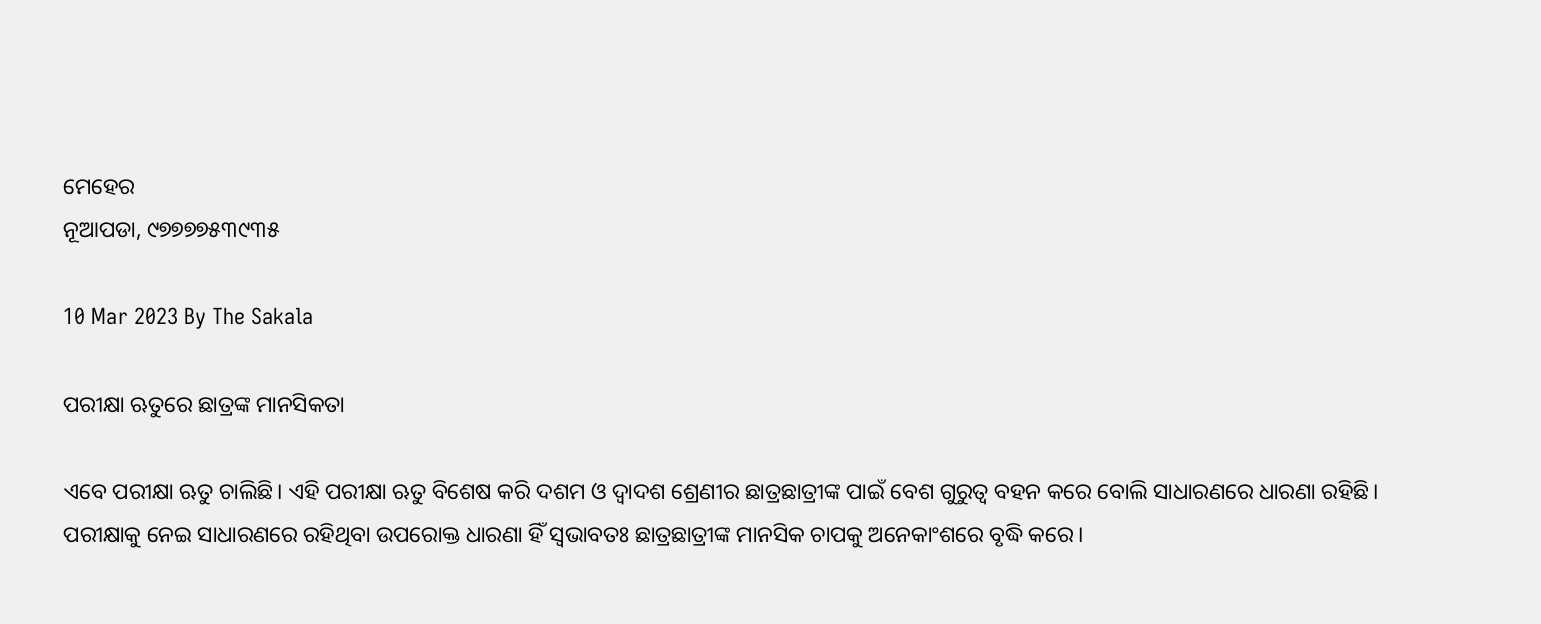ମେହେର
ନୂଆପଡା, ୯୭୭୭୭୫୩୯୩୫

10 Mar 2023 By The Sakala

ପରୀକ୍ଷା ଋତୁରେ ଛାତ୍ରଙ୍କ ମାନସିକତା

ଏବେ ପରୀକ୍ଷା ଋତୁ ଚାଲିଛି। ଏହି ପରୀକ୍ଷା ଋତୁ ବିଶେଷ କରି ଦଶମ ଓ ଦ୍ୱାଦଶ ଶ୍ରେଣୀର ଛାତ୍ରଛାତ୍ରୀଙ୍କ ପାଇଁ ବେଶ ଗୁରୁତ୍ୱ ବହନ କରେ ବୋଲି ସାଧାରଣରେ ଧାରଣା ରହିଛି। ପରୀକ୍ଷାକୁ ନେଇ ସାଧାରଣରେ ରହିଥିବା ଉପରୋକ୍ତ ଧାରଣା ହିଁ ସ୍ୱଭାବତଃ ଛାତ୍ରଛାତ୍ରୀଙ୍କ ମାନସିକ ଚାପକୁ ଅନେକାଂଶରେ ବୃଦ୍ଧି କରେ।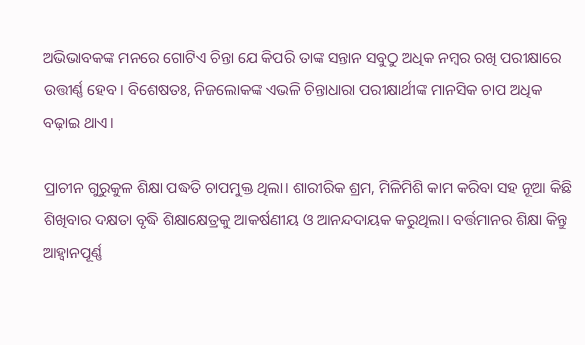ଅଭିଭାବକଙ୍କ ମନରେ ଗୋଟିଏ ଚିନ୍ତା ଯେ କିପରି ତାଙ୍କ ସନ୍ତାନ ସବୁଠୁ ଅଧିକ ନମ୍ୱର ରଖି ପରୀକ୍ଷାରେ ଉତ୍ତୀର୍ଣ୍ଣ ହେବ। ବିଶେଷତଃ, ନିଜଲୋକଙ୍କ ଏଭଳି ଚିନ୍ତାଧାରା ପରୀକ୍ଷାର୍ଥୀଙ୍କ ମାନସିକ ଚାପ ଅଧିକ ବଢ଼ାଇ ଥାଏ।

ପ୍ରାଚୀନ ଗୁରୁକୁଳ ଶିକ୍ଷା ପଦ୍ଧତି ଚାପମୁକ୍ତ ଥିଲା। ଶାରୀରିକ ଶ୍ରମ, ମିଳିମିଶି କାମ କରିବା ସହ ନୂଆ କିଛି ଶିଖିବାର ଦକ୍ଷତା ବୃଦ୍ଧି ଶିକ୍ଷାକ୍ଷେତ୍ରକୁ ଆକର୍ଷଣୀୟ ଓ ଆନନ୍ଦଦାୟକ କରୁଥିଲା। ବର୍ତ୍ତମାନର ଶିକ୍ଷା କିନ୍ତୁ ଆହ୍ୱାନପୂର୍ଣ୍ଣ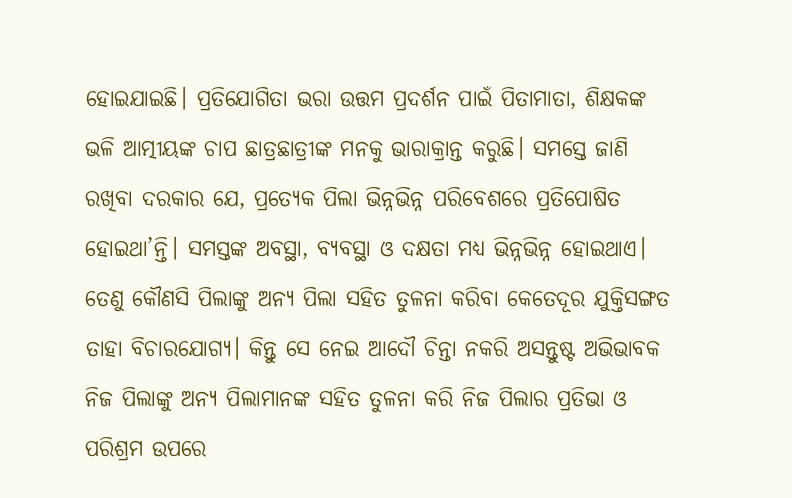ହୋଇଯାଇଛି। ପ୍ରତିଯୋଗିତା ଭରା ଉତ୍ତମ ପ୍ରଦର୍ଶନ ପାଇଁ ପିତାମାତା, ଶିକ୍ଷକଙ୍କ ଭଳି ଆତ୍ମୀୟଙ୍କ ଚାପ ଛାତ୍ରଛାତ୍ରୀଙ୍କ ମନକୁ ଭାରାକ୍ରାନ୍ତ କରୁଛି। ସମସ୍ତେ ଜାଣି ରଖିବା ଦରକାର ଯେ, ପ୍ରତ୍ୟେକ ପିଲା ଭିନ୍ନଭିନ୍ନ ପରିବେଶରେ ପ୍ରତିପୋଷିତ ହୋଇଥା’ନ୍ତି। ସମସ୍ତଙ୍କ ଅବସ୍ଥା, ବ୍ୟବସ୍ଥା ଓ ଦକ୍ଷତା ମଧ୍ୟ ଭିନ୍ନଭିନ୍ନ ହୋଇଥାଏ। ତେଣୁ କୌଣସି ପିଲାଙ୍କୁ ଅନ୍ୟ ପିଲା ସହିତ ତୁଳନା କରିବା କେତେଦୂର ଯୁକ୍ତିସଙ୍ଗତ ତାହା ବିଚାରଯୋଗ୍ୟ। କିନ୍ତୁ ସେ ନେଇ ଆଦୌ ଚିନ୍ତା ନକରି ଅସନ୍ତୁଷ୍ଟ ଅଭିଭାବକ ନିଜ ପିଲାଙ୍କୁ ଅନ୍ୟ ପିଲାମାନଙ୍କ ସହିତ ତୁଳନା କରି ନିଜ ପିଲାର ପ୍ରତିଭା ଓ ପରିଶ୍ରମ ଉପରେ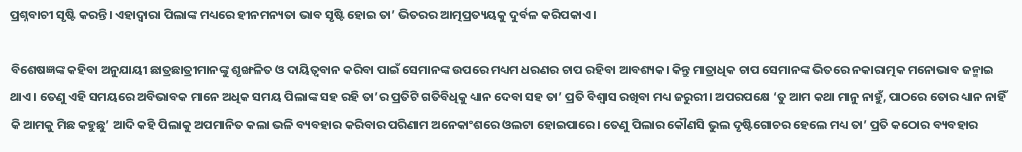ପ୍ରଶ୍ନବାଚୀ ସୃଷ୍ଟି କରନ୍ତି। ଏହାଦ୍ୱାରା ପିଲାଙ୍କ ମଧ୍ୟରେ ହୀନମନ୍ୟତା ଭାବ ସୃଷ୍ଟି ହୋଇ ତା’ ଭିତରର ଆତ୍ମପ୍ରତ୍ୟୟକୁ ଦୁର୍ବଳ କରିପକାଏ।

ବିଶେଷଜ୍ଞଙ୍କ କହିବା ଅନୁଯାୟୀ ଛାତ୍ରଛାତ୍ରୀମାନଙ୍କୁ ଶୃଙ୍ଖଳିତ ଓ ଦାୟିତ୍ୱବାନ କରିବା ପାଇଁ ସେମାନଙ୍କ ଉପରେ ମଧ୍ୟମ ଧରଣର ଚାପ ରହିବା ଆବଶ୍ୟକ। କିନ୍ତୁ ମାତ୍ରାଧିକ ଚାପ ସେମାନଙ୍କ ଭିତରେ ନକାରାତ୍ମକ ମନୋଭାବ ଜନ୍ମାଇ ଥାଏ। ତେଣୁ ଏହି ସମୟରେ ଅବିଭାବକ ମାନେ ଅଧିକ ସମୟ ପିଲାଙ୍କ ସହ ରହି ତା’ର ପ୍ରତିଟି ଗତିବିଧିକୁ ଧ୍ୟାନ ଦେବା ସହ ତା’ ପ୍ରତି ବିଶ୍ୱାସ ରଖିବା ମଧ୍ୟ ଜରୁରୀ। ଅପରପକ୍ଷେ ‘ତୁ ଆମ କଥା ମାନୁ ନାହୁଁ, ପାଠରେ ତୋର ଧ୍ୟାନ ନାହିଁ କି ଆମକୁ ମିଛ କହୁଛୁ’ ଆଦି କହି ପିଲାକୁ ଅପମାନିତ କଲା ଭଳି ବ୍ୟବହାର କରିବାର ପରିଣାମ ଅନେକାଂଶରେ ଓଲଟା ହୋଇପାରେ। ତେଣୁ ପିଲାର କୌଣସି ଭୁଲ ଦୃଷ୍ଟିଗୋଚର ହେଲେ ମଧ୍ୟ ତା’ ପ୍ରତି କଠୋର ବ୍ୟବହାର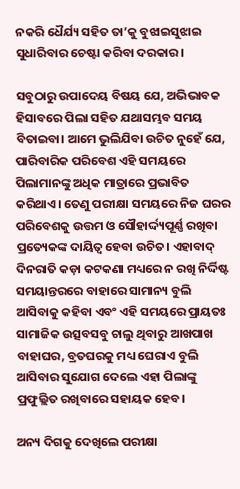ନକରି ଧୈର୍ଯ୍ୟ ସହିତ ତା’କୁ ବୁଝାଇସୁଝାଇ ସୁଧାରିବାର ଚେଷ୍ଟା କରିବା ଦରକାର।

ସବୁଠାରୁ ଉପାଦେୟ ବିଷୟ ଯେ, ଅଭିଭାବକ ହିସାବରେ ପିଲା ସହିତ ଯଥାସମ୍ଭବ ସମୟ ବିତାଇବା। ଆମେ ଭୁଲିଯିବା ଉଚିତ ନୁହେଁ ଯେ, ପାରିବାରିକ ପରିବେଶ ଏହି ସମୟରେ ପିଲାମାନଙ୍କୁ ଅଧିକ ମାତ୍ରାରେ ପ୍ରଭାବିତ କରିଥାଏ। ତେଣୁ ପରୀକ୍ଷା ସମୟରେ ନିଜ ଘରର ପରିବେଶକୁ ଉତ୍ତମ ଓ ସୌହାର୍ଦ୍ଦ୍ୟପୂର୍ଣ୍ଣ ରଖିବା ପ୍ରତ୍ୟେକଙ୍କ ଦାୟିତ୍ୱ ହେବା ଉଚିତ। ଏହାବାଦ୍‌‌ ଦିନରାତି କଡ଼ା କଟକଣା ମଧ୍ୟରେ ନ ରଖି ନିର୍ଦ୍ଦିଷ୍ଟ ସମୟାନ୍ତରରେ ବାହାରେ ସାମାନ୍ୟ ବୁଲି ଆସିବାକୁ କହିବା ଏବଂ ଏହି ସମୟରେ ପ୍ରାୟତଃ ସାମାଜିକ ଉତ୍ସବସବୁ ଚାଲୁ ଥିବାରୁ ଆଖପାଖ ବାହାଘର, ବ୍ରତଘରକୁ ମଧ୍ୟ ଘେରାଏ ବୁଲି ଆସିବାର ସୁଯୋଗ ଦେଲେ ଏହା ପିଲାଙ୍କୁ ପ୍ରଫୁଲ୍ଲିତ ରଖିବାରେ ସହାୟକ ହେବ।

ଅନ୍ୟ ଦିଗକୁ ଦେଖିଲେ ପରୀକ୍ଷା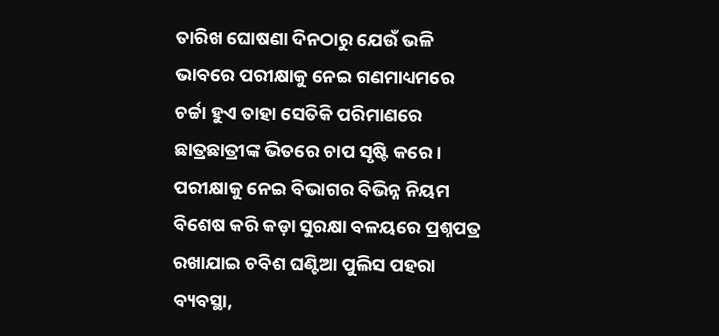ତାରିଖ ଘୋଷଣା ଦିନଠାରୁ ଯେଉଁ ଭଳି ଭାବରେ ପରୀକ୍ଷାକୁ ନେଇ ଗଣମାଧ୍ୟମରେ ଚର୍ଚ୍ଚା ହୁଏ ତାହା ସେତିକି ପରିମାଣରେ ଛାତ୍ରଛାତ୍ରୀଙ୍କ ଭିତରେ ଚାପ ସୃଷ୍ଟି କରେ। ପରୀକ୍ଷାକୁ ନେଇ ବିଭାଗର ବିଭିନ୍ନ ନିୟମ ବିଶେଷ କରି କଡ଼ା ସୁରକ୍ଷା ବଳୟରେ ପ୍ରଶ୍ନପତ୍ର ରଖାଯାଇ ଚବିଶ ଘଣ୍ଟିଆ ପୁଲିସ ପହରା ବ୍ୟବସ୍ଥା,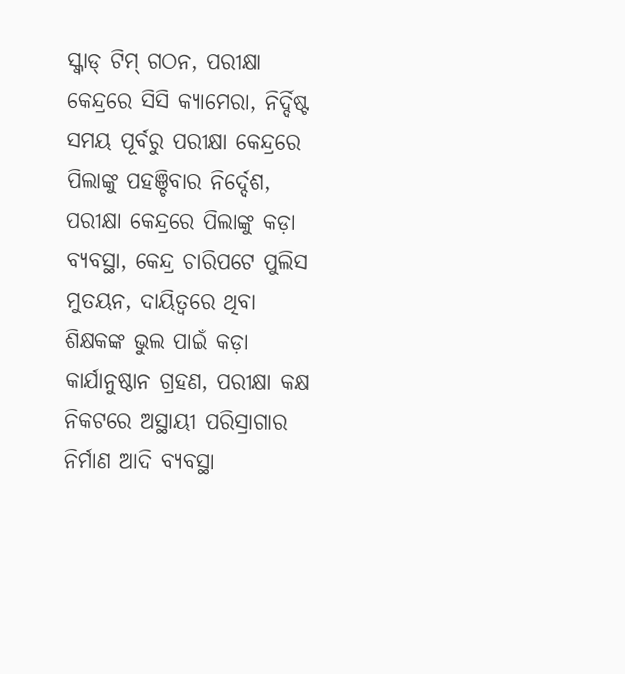ସ୍କ୍ୱାଡ୍‌‌ ଟିମ୍‌‌ ଗଠନ, ପରୀକ୍ଷା କେନ୍ଦ୍ରରେ ସିସି କ୍ୟାମେରା, ନିର୍ଦ୍ଦିଷ୍ଟ ସମୟ ପୂର୍ବରୁ ପରୀକ୍ଷା କେନ୍ଦ୍ରରେ ପିଲାଙ୍କୁ ପହଞ୍ଚିବାର ନିର୍ଦ୍ଦେଶ, ପରୀକ୍ଷା କେନ୍ଦ୍ରରେ ପିଲାଙ୍କୁ କଡ଼ା ବ୍ୟବସ୍ଥା, କେନ୍ଦ୍ର ଚାରିପଟେ ପୁଲିସ ମୁତୟନ, ଦାୟିତ୍ୱରେ ଥିବା ଶିକ୍ଷକଙ୍କ ଭୁଲ ପାଇଁ କଡ଼ା କାର୍ଯାନୁଷ୍ଠାନ ଗ୍ରହଣ, ପରୀକ୍ଷା କକ୍ଷ ନିକଟରେ ଅସ୍ଥାୟୀ ପରିସ୍ରାଗାର ନିର୍ମାଣ ଆଦି ବ୍ୟବସ୍ଥା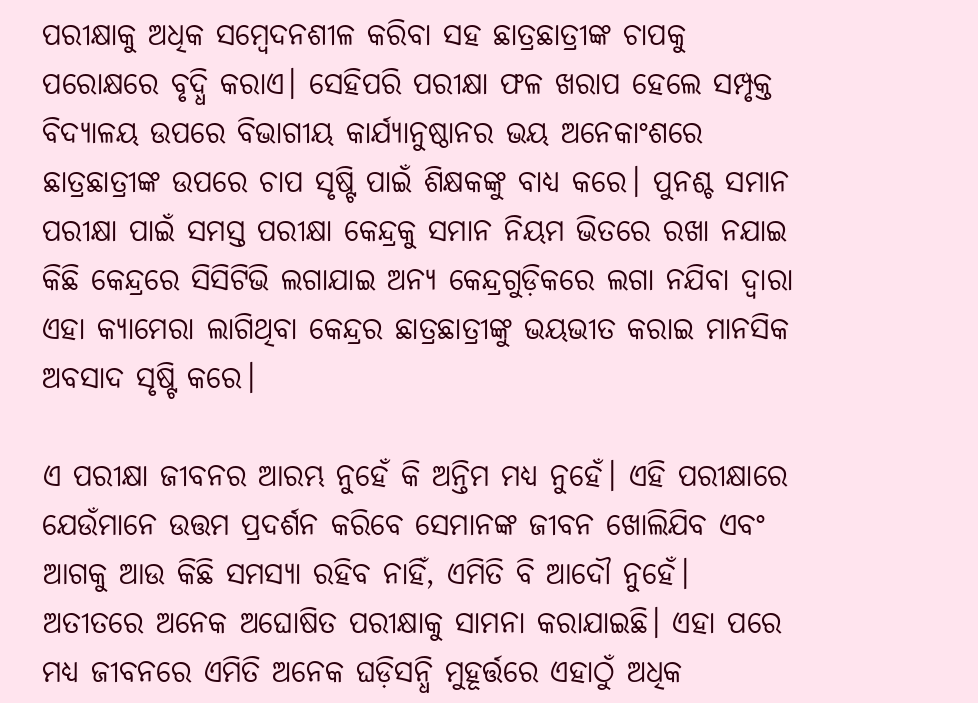ପରୀକ୍ଷାକୁ ଅଧିକ ସମ୍ୱେଦନଶୀଳ କରିବା ସହ ଛାତ୍ରଛାତ୍ରୀଙ୍କ ଚାପକୁ ପରୋକ୍ଷରେ ବୃଦ୍ଧି କରାଏ। ସେହିପରି ପରୀକ୍ଷା ଫଳ ଖରାପ ହେଲେ ସମ୍ପୃକ୍ତ ବିଦ୍ୟାଳୟ ଉପରେ ବିଭାଗୀୟ କାର୍ଯ୍ୟାନୁଷ୍ଠାନର ଭୟ ଅନେକାଂଶରେ ଛାତ୍ରଛାତ୍ରୀଙ୍କ ଉପରେ ଚାପ ସୃଷ୍ଟି ପାଇଁ ଶିକ୍ଷକଙ୍କୁ ବାଧ୍ୟ କରେ। ପୁନଶ୍ଚ ସମାନ ପରୀକ୍ଷା ପାଇଁ ସମସ୍ତ ପରୀକ୍ଷା କେନ୍ଦ୍ରକୁ ସମାନ ନିୟମ ଭିତରେ ରଖା ନଯାଇ କିଛି କେନ୍ଦ୍ରରେ ସିସିଟିଭି ଲଗାଯାଇ ଅନ୍ୟ କେନ୍ଦ୍ରଗୁଡ଼ିକରେ ଲଗା ନଯିବା ଦ୍ୱାରା ଏହା କ୍ୟାମେରା ଲାଗିଥିବା କେନ୍ଦ୍ରର ଛାତ୍ରଛାତ୍ରୀଙ୍କୁ ଭୟଭୀତ କରାଇ ମାନସିକ ଅବସାଦ ସୃଷ୍ଟି କରେ।

ଏ ପରୀକ୍ଷା ଜୀବନର ଆରମ୍ଭ ନୁହେଁ କି ଅନ୍ତିମ ମଧ୍ୟ ନୁହେଁ। ଏହି ପରୀକ୍ଷାରେ ଯେଉଁମାନେ ଉତ୍ତମ ପ୍ରଦର୍ଶନ କରିବେ ସେମାନଙ୍କ ଜୀବନ ଖୋଲିଯିବ ଏବଂ ଆଗକୁ ଆଉ କିଛି ସମସ୍ୟା ରହିବ ନାହିଁ, ଏମିତି ବି ଆଦୌ ନୁହେଁ। ଅତୀତରେ ଅନେକ ଅଘୋଷିତ ପରୀକ୍ଷାକୁ ସାମନା କରାଯାଇଛି। ଏହା ପରେ ମଧ୍ୟ ଜୀବନରେ ଏମିତି ଅନେକ ଘଡ଼ିସନ୍ଧି ମୁହୂର୍ତ୍ତରେ ଏହାଠୁଁ ଅଧିକ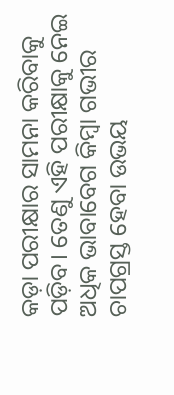କଡ଼ା ପରୀକ୍ଷାର ସାମନା କରିବାକୁ ପଡ଼ିବ। ତେଣୁ ଏହି ପରୀକ୍ଷାକୁ ନେଇ ଅଧିକ ଭାବାବେଗ କିମ୍ୱା ଗଭୀର ଚାପଗ୍ରସ୍ତ ହେବା ଉଭୟ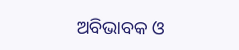ଅବିଭାବକ ଓ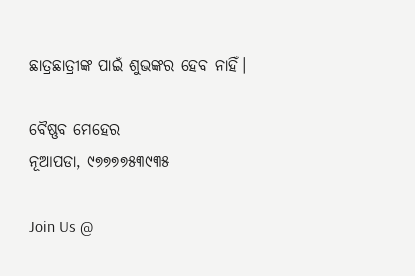ଛାତ୍ରଛାତ୍ରୀଙ୍କ ପାଇଁ ଶୁଭଙ୍କର ହେବ ନାହିଁ।

ବୈଷ୍ଣବ ମେହେର
ନୂଆପଡା, ୯୭୭୭୭୫୩୯୩୫

Join Us @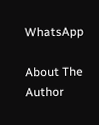WhatsApp

About The Author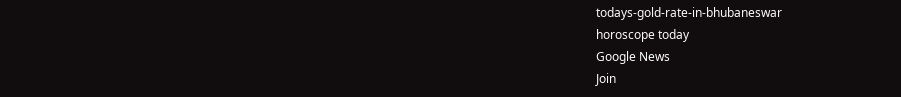todays-gold-rate-in-bhubaneswar
horoscope today
Google News
Join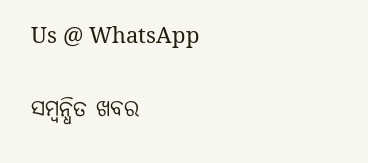Us @ WhatsApp

ସମ୍ବନ୍ଧିତ ଖବର